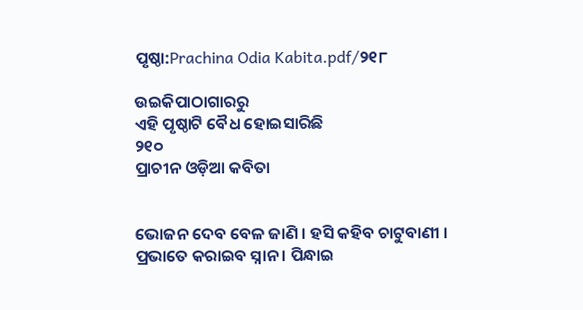ପୃଷ୍ଠା:Prachina Odia Kabita.pdf/୨୧୮

ଉଇକିପାଠାଗାର‌ରୁ
ଏହି ପୃଷ୍ଠାଟି ବୈଧ ହୋଇସାରିଛି
୨୧୦
ପ୍ରାଚୀନ ଓଡ଼ିଆ କବିତା


ଭୋଜନ ଦେବ ବେଳ ଜାଣି । ହସି କହିବ ଚାଟୁବାଣୀ ।
ପ୍ରଭାତେ କରାଇବ ସ୍ନାନ । ପିନ୍ଧାଇ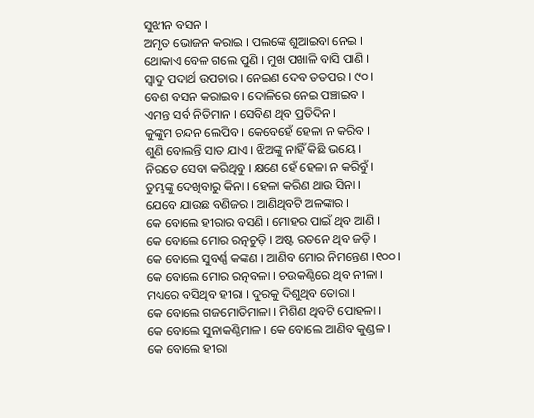ସୁଝୀନ ବସନ ।
ଅମୃତ ଭୋଜନ କରାଇ । ପଲଙ୍କେ ଶୁଆଇବା ନେଇ ।
ଥୋକାଏ ବେଳ ଗଲେ ପୁଣି । ମୁଖ ପଖାଳି ବାସି ପାଣି ।
ସ୍ୱାଦୁ ପଦାର୍ଥ ଉପଚାର । ନେଇଣ ଦେବ ତ‌ତପର । ୯୦ ।
ବେଶ ବସନ କରାଇବ । ଦୋଳିରେ ନେଇ ପଞ୍ଚାଇବ ।
ଏମନ୍ତ ସର୍ବ ନିତିମାନ । ସେବିଣ ଥିବ ପ୍ରତିଦିନ ।
କୁଙ୍କୁମ ଚନ୍ଦନ ଲେପିବ । କେବେହେଁ ହେଳା ନ କରିବ ।
ଶୁଣି ବୋଲନ୍ତି ସାତ ଯାଏ । ଝିଅଙ୍କୁ ନାହିଁ କିଛି ଭୟେ ।
ନିରତେ ସେବା କରିଥିବୁ । କ୍ଷଣେ ହେଁ ହେଳା ନ କରିବୁଁ ।
ତୁମ୍ଭଙ୍କୁ ଦେଖିବାରୁ କିନା । ହେଳା କରିଣ ଥାଉ ସିନା ।
ଯେବେ ଯାଉଛ ବଣିଜର । ଆଣିଥିବଟି ଅଳଙ୍କାର ।
କେ ବୋଲେ ହୀରାର ବସଣି । ମୋହର ପାଇଁ ଥିବ ଆଣି ।
କେ ବୋଲେ ମୋର ରତ୍ନ‌ଚୁଡ଼ି । ଅଷ୍ଟ ରତନେ ଥିବ ଜଡ଼ି ।
କେ ବୋଲେ ସୁବର୍ଣ୍ଣ କଙ୍କଣ । ଆଣିବ ମୋର ନିମନ୍ତେଣ ।୧୦୦।
କେ ବୋଲେ ମୋର ରତ୍ନବଳା । ଚଉକଣ୍ଠିରେ ଥିବ ନୀଳା ।
ମଧ୍ୟରେ ବସିଥିବ ହୀରା । ଦୁରକୁ ଦିଶୁଥିବ ତୋରା ।
କେ ବୋଲେ ଗଜମୋତିମାଳା । ମିଶିଣ ଥିବଟି ପୋହଳା ।
କେ ବୋଲେ ସୁନାକଣ୍ଠିମାଳ । କେ ବୋଲେ ଆଣିବ କୁଣ୍ଡଳ ।
କେ ବୋଲେ ହୀରା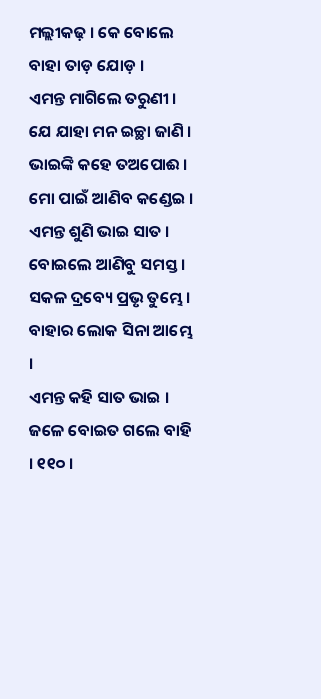ମଲ୍ଲୀକଢ଼ । କେ ବୋଲେ ବାହା ତାଡ଼ ଯୋଡ଼ ।
ଏମନ୍ତ ମାଗିଲେ ତରୁଣୀ । ଯେ ଯାହା ମନ ଇଚ୍ଛା ଜାଣି ।
ଭାଇଙ୍କି କହେ ତଅପୋଈ । ମୋ ପାଇଁ ଆଣିବ କଣ୍ଡେଇ ।
ଏମନ୍ତ ଶୁଣି ଭାଇ ସାତ । ବୋଇଲେ ଆଣିବୁ ସମସ୍ତ ।
ସକଳ ଦ୍ରବ୍ୟେ ପ୍ରଭୃ ତୁମ୍ଭେ । ବାହାର ଲୋକ ସିନା ଆମ୍ଭେ ।
ଏମନ୍ତ କହି ସାତ ଭାଇ । ଜଳେ ବୋଇତ ଗଲେ ବାହି । ୧୧୦ ।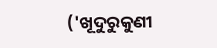('ଖୂଦୁରୁକୁଣୀ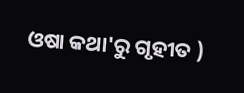ଓଷା କଥା'ରୁ ଗୃହୀତ )